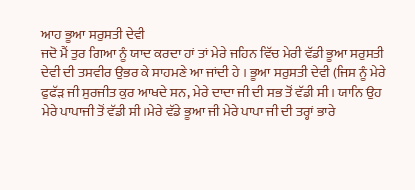ਆਹ ਭੂਆ ਸਰੁਸਤੀ ਦੇਵੀ
ਜਦੋ ਮੈਂ ਤੁਰ ਗਿਆ ਨੂੰ ਯਾਦ ਕਰਦਾ ਹਾਂ ਤਾਂ ਮੇਰੇ ਜਹਿਨ ਵਿੱਚ ਮੇਰੀ ਵੱਡੀ ਭੂਆ ਸਰੁਸਤੀ ਦੇਵੀ ਦੀ ਤਸਵੀਰ ਉਭਰ ਕੇ ਸਾਹਮਣੇ ਆ ਜਾਂਦੀ ਹੇ । ਭੂਆ ਸਰੁਸਤੀ ਦੇਵੀ (ਜਿਸ ਨੂੰ ਮੇਰੇ ਫੁਫੱੜ ਜੀ ਸੁਰਜੀਤ ਕੁਰ ਆਖਦੇ ਸਨ, ਮੇਰੇ ਦਾਦਾ ਜੀ ਦੀ ਸਭ ਤੋਂ ਵੱਡੀ ਸੀ। ਯਾਨਿ ਉਹ ਮੇਰੇ ਪਾਪਾਜੀ ਤੋਂ ਵੱਡੀ ਸੀ।ਮੇਰੇ ਵੱਡੇ ਭੂਆ ਜੀ ਮੇਰੇ ਪਾਪਾ ਜੀ ਦੀ ਤਰ੍ਹਾਂ ਭਾਰੇ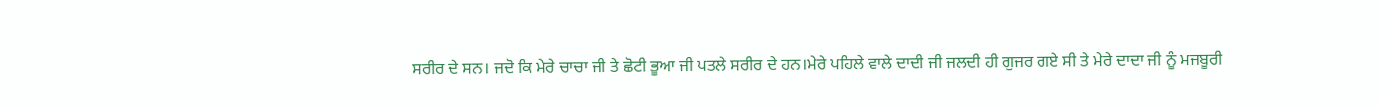ਸਰੀਰ ਦੇ ਸਨ। ਜਦੋ ਕਿ ਮੇਰੇ ਚਾਚਾ ਜੀ ਤੇ ਛੋਟੀ ਭੂਆ ਜੀ ਪਤਲੇ ਸਰੀਰ ਦੇ ਹਨ।ਮੇਰੇ ਪਹਿਲੇ ਵਾਲੇ ਦਾਦੀ ਜੀ ਜਲਦੀ ਹੀ ਗੁਜਰ ਗਏ ਸੀ ਤੇ ਮੇਰੇ ਦਾਦਾ ਜੀ ਨੂੰ ਮਜਬੂਰੀ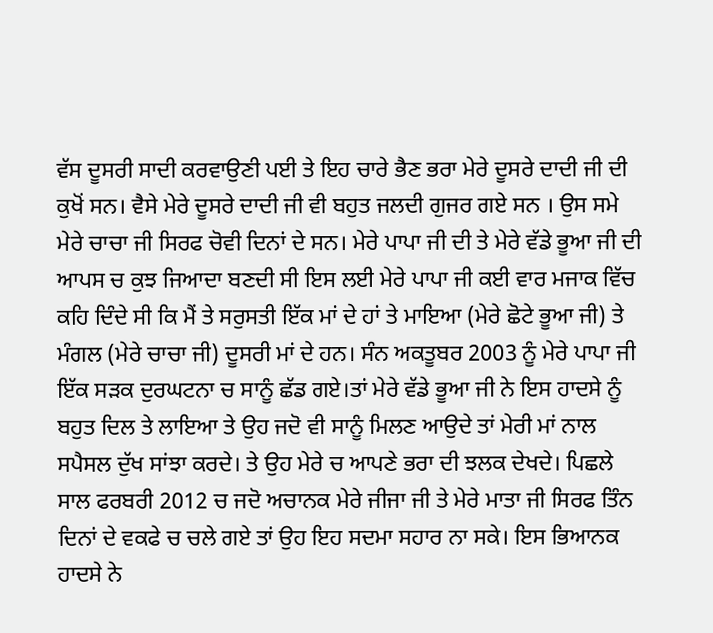ਵੱਸ ਦੂਸਰੀ ਸਾਦੀ ਕਰਵਾਉਣੀ ਪਈ ਤੇ ਇਹ ਚਾਰੇ ਭੈਣ ਭਰਾ ਮੇਰੇ ਦੂਸਰੇ ਦਾਦੀ ਜੀ ਦੀ ਕੁਖੋਂ ਸਨ। ਵੈਸੇ ਮੇਰੇ ਦੂਸਰੇ ਦਾਦੀ ਜੀ ਵੀ ਬਹੁਤ ਜਲਦੀ ਗੁਜਰ ਗਏ ਸਨ । ਉਸ ਸਮੇ ਮੇਰੇ ਚਾਚਾ ਜੀ ਸਿਰਫ ਚੋਵੀ ਦਿਨਾਂ ਦੇ ਸਨ। ਮੇਰੇ ਪਾਪਾ ਜੀ ਦੀ ਤੇ ਮੇਰੇ ਵੱਡੇ ਭੂਆ ਜੀ ਦੀ ਆਪਸ ਚ ਕੁਝ ਜਿਆਦਾ ਬਣਦੀ ਸੀ ਇਸ ਲਈ ਮੇਰੇ ਪਾਪਾ ਜੀ ਕਈ ਵਾਰ ਮਜਾਕ ਵਿੱਚ ਕਹਿ ਦਿੰਦੇ ਸੀ ਕਿ ਮੈਂ ਤੇ ਸਰੁਸਤੀ ਇੱਕ ਮਾਂ ਦੇ ਹਾਂ ਤੇ ਮਾਇਆ (ਮੇਰੇ ਛੋਟੇ ਭੂਆ ਜੀ) ਤੇ ਮੰਗਲ (ਮੇਰੇ ਚਾਚਾ ਜੀ) ਦੂਸਰੀ ਮਾਂ ਦੇ ਹਨ। ਸੰਨ ਅਕਤੂਬਰ 2003 ਨੂੰ ਮੇਰੇ ਪਾਪਾ ਜੀ ਇੱਕ ਸੜਕ ਦੁਰਘਟਨਾ ਚ ਸਾਨੂੰ ਛੱਡ ਗਏ।ਤਾਂ ਮੇਰੇ ਵੱਡੇ ਭੂਆ ਜੀ ਨੇ ਇਸ ਹਾਦਸੇ ਨੂੰ ਬਹੁਤ ਦਿਲ ਤੇ ਲਾਇਆ ਤੇ ਉਹ ਜਦੋ ਵੀ ਸਾਨੂੰ ਮਿਲਣ ਆਉਦੇ ਤਾਂ ਮੇਰੀ ਮਾਂ ਨਾਲ ਸਪੈਸਲ ਦੁੱਖ ਸਾਂਝਾ ਕਰਦੇ। ਤੇ ਉਹ ਮੇਰੇ ਚ ਆਪਣੇ ਭਰਾ ਦੀ ਝਲਕ ਦੇਖਦੇ। ਪਿਛਲੇ ਸਾਲ ਫਰਬਰੀ 2012 ਚ ਜਦੋ ਅਚਾਨਕ ਮੇਰੇ ਜੀਜਾ ਜੀ ਤੇ ਮੇਰੇ ਮਾਤਾ ਜੀ ਸਿਰਫ ਤਿੰਨ ਦਿਨਾਂ ਦੇ ਵਕਫੇ ਚ ਚਲੇ ਗਏ ਤਾਂ ਉਹ ਇਹ ਸਦਮਾ ਸਹਾਰ ਨਾ ਸਕੇ। ਇਸ ਭਿਆਨਕ ਹਾਦਸੇ ਨੇ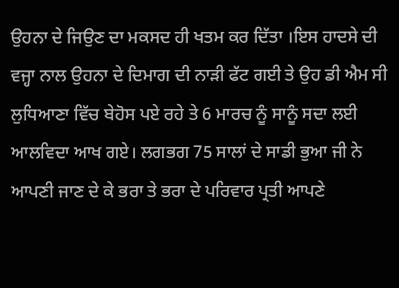ਉਹਨਾ ਦੇ ਜਿਉਣ ਦਾ ਮਕਸਦ ਹੀ ਖਤਮ ਕਰ ਦਿੱਤਾ ।ਇਸ ਹਾਦਸੇ ਦੀ ਵਜ੍ਹਾ ਨਾਲ ਉਹਨਾ ਦੇ ਦਿਮਾਗ ਦੀ ਨਾੜੀ ਫੱਟ ਗਈ ਤੇ ਉਹ ਡੀ ਐਮ ਸੀ ਲੁਧਿਆਣਾ ਵਿੱਚ ਬੇਹੋਸ ਪਏ ਰਹੇ ਤੇ 6 ਮਾਰਚ ਨੂੰ ਸਾਨੂੰ ਸਦਾ ਲਈ ਆਲਵਿਦਾ ਆਖ ਗਏ। ਲਗਭਗ 75 ਸਾਲਾਂ ਦੇ ਸਾਡੀ ਭੁਆ ਜੀ ਨੇ ਆਪਣੀ ਜਾਣ ਦੇ ਕੇ ਭਰਾ ਤੇ ਭਰਾ ਦੇ ਪਰਿਵਾਰ ਪ੍ਰਤੀ ਆਪਣੇ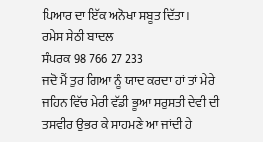ਪਿਆਰ ਦਾ ਇੱਕ ਅਨੋਖਾ ਸਬੂਤ ਦਿੱਤਾ।
ਰਮੇਸ ਸੇਠੀ ਬਾਦਲ
ਸੰਪਰਕ 98 766 27 233
ਜਦੋ ਮੈਂ ਤੁਰ ਗਿਆ ਨੂੰ ਯਾਦ ਕਰਦਾ ਹਾਂ ਤਾਂ ਮੇਰੇ ਜਹਿਨ ਵਿੱਚ ਮੇਰੀ ਵੱਡੀ ਭੂਆ ਸਰੁਸਤੀ ਦੇਵੀ ਦੀ ਤਸਵੀਰ ਉਭਰ ਕੇ ਸਾਹਮਣੇ ਆ ਜਾਂਦੀ ਹੇ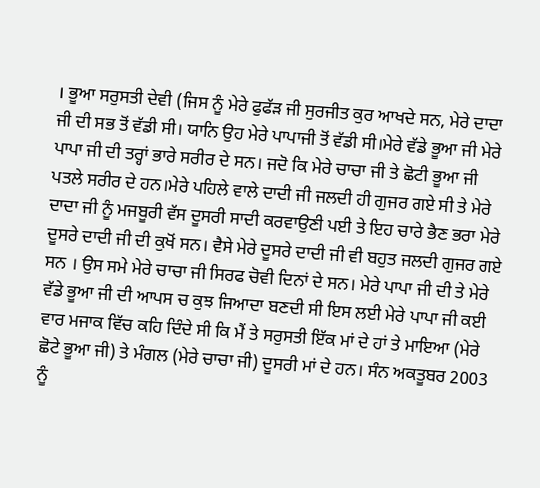। ਭੂਆ ਸਰੁਸਤੀ ਦੇਵੀ (ਜਿਸ ਨੂੰ ਮੇਰੇ ਫੁਫੱੜ ਜੀ ਸੁਰਜੀਤ ਕੁਰ ਆਖਦੇ ਸਨ, ਮੇਰੇ ਦਾਦਾ ਜੀ ਦੀ ਸਭ ਤੋਂ ਵੱਡੀ ਸੀ। ਯਾਨਿ ਉਹ ਮੇਰੇ ਪਾਪਾਜੀ ਤੋਂ ਵੱਡੀ ਸੀ।ਮੇਰੇ ਵੱਡੇ ਭੂਆ ਜੀ ਮੇਰੇ ਪਾਪਾ ਜੀ ਦੀ ਤਰ੍ਹਾਂ ਭਾਰੇ ਸਰੀਰ ਦੇ ਸਨ। ਜਦੋ ਕਿ ਮੇਰੇ ਚਾਚਾ ਜੀ ਤੇ ਛੋਟੀ ਭੂਆ ਜੀ ਪਤਲੇ ਸਰੀਰ ਦੇ ਹਨ।ਮੇਰੇ ਪਹਿਲੇ ਵਾਲੇ ਦਾਦੀ ਜੀ ਜਲਦੀ ਹੀ ਗੁਜਰ ਗਏ ਸੀ ਤੇ ਮੇਰੇ ਦਾਦਾ ਜੀ ਨੂੰ ਮਜਬੂਰੀ ਵੱਸ ਦੂਸਰੀ ਸਾਦੀ ਕਰਵਾਉਣੀ ਪਈ ਤੇ ਇਹ ਚਾਰੇ ਭੈਣ ਭਰਾ ਮੇਰੇ ਦੂਸਰੇ ਦਾਦੀ ਜੀ ਦੀ ਕੁਖੋਂ ਸਨ। ਵੈਸੇ ਮੇਰੇ ਦੂਸਰੇ ਦਾਦੀ ਜੀ ਵੀ ਬਹੁਤ ਜਲਦੀ ਗੁਜਰ ਗਏ ਸਨ । ਉਸ ਸਮੇ ਮੇਰੇ ਚਾਚਾ ਜੀ ਸਿਰਫ ਚੋਵੀ ਦਿਨਾਂ ਦੇ ਸਨ। ਮੇਰੇ ਪਾਪਾ ਜੀ ਦੀ ਤੇ ਮੇਰੇ ਵੱਡੇ ਭੂਆ ਜੀ ਦੀ ਆਪਸ ਚ ਕੁਝ ਜਿਆਦਾ ਬਣਦੀ ਸੀ ਇਸ ਲਈ ਮੇਰੇ ਪਾਪਾ ਜੀ ਕਈ ਵਾਰ ਮਜਾਕ ਵਿੱਚ ਕਹਿ ਦਿੰਦੇ ਸੀ ਕਿ ਮੈਂ ਤੇ ਸਰੁਸਤੀ ਇੱਕ ਮਾਂ ਦੇ ਹਾਂ ਤੇ ਮਾਇਆ (ਮੇਰੇ ਛੋਟੇ ਭੂਆ ਜੀ) ਤੇ ਮੰਗਲ (ਮੇਰੇ ਚਾਚਾ ਜੀ) ਦੂਸਰੀ ਮਾਂ ਦੇ ਹਨ। ਸੰਨ ਅਕਤੂਬਰ 2003 ਨੂੰ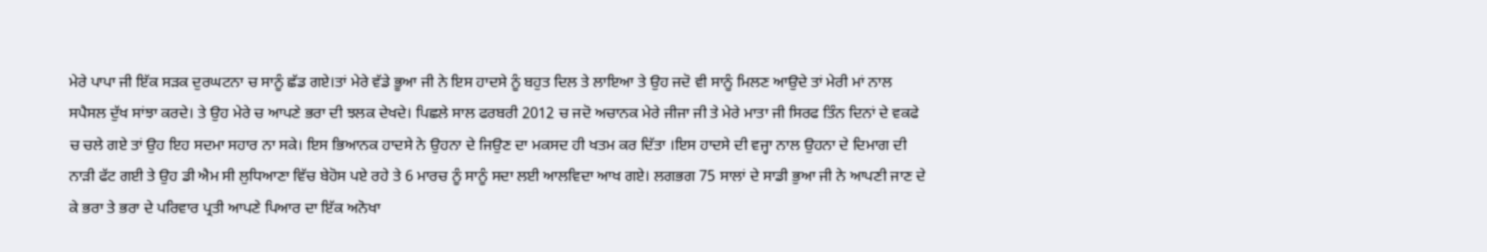ਮੇਰੇ ਪਾਪਾ ਜੀ ਇੱਕ ਸੜਕ ਦੁਰਘਟਨਾ ਚ ਸਾਨੂੰ ਛੱਡ ਗਏ।ਤਾਂ ਮੇਰੇ ਵੱਡੇ ਭੂਆ ਜੀ ਨੇ ਇਸ ਹਾਦਸੇ ਨੂੰ ਬਹੁਤ ਦਿਲ ਤੇ ਲਾਇਆ ਤੇ ਉਹ ਜਦੋ ਵੀ ਸਾਨੂੰ ਮਿਲਣ ਆਉਦੇ ਤਾਂ ਮੇਰੀ ਮਾਂ ਨਾਲ ਸਪੈਸਲ ਦੁੱਖ ਸਾਂਝਾ ਕਰਦੇ। ਤੇ ਉਹ ਮੇਰੇ ਚ ਆਪਣੇ ਭਰਾ ਦੀ ਝਲਕ ਦੇਖਦੇ। ਪਿਛਲੇ ਸਾਲ ਫਰਬਰੀ 2012 ਚ ਜਦੋ ਅਚਾਨਕ ਮੇਰੇ ਜੀਜਾ ਜੀ ਤੇ ਮੇਰੇ ਮਾਤਾ ਜੀ ਸਿਰਫ ਤਿੰਨ ਦਿਨਾਂ ਦੇ ਵਕਫੇ ਚ ਚਲੇ ਗਏ ਤਾਂ ਉਹ ਇਹ ਸਦਮਾ ਸਹਾਰ ਨਾ ਸਕੇ। ਇਸ ਭਿਆਨਕ ਹਾਦਸੇ ਨੇ ਉਹਨਾ ਦੇ ਜਿਉਣ ਦਾ ਮਕਸਦ ਹੀ ਖਤਮ ਕਰ ਦਿੱਤਾ ।ਇਸ ਹਾਦਸੇ ਦੀ ਵਜ੍ਹਾ ਨਾਲ ਉਹਨਾ ਦੇ ਦਿਮਾਗ ਦੀ ਨਾੜੀ ਫੱਟ ਗਈ ਤੇ ਉਹ ਡੀ ਐਮ ਸੀ ਲੁਧਿਆਣਾ ਵਿੱਚ ਬੇਹੋਸ ਪਏ ਰਹੇ ਤੇ 6 ਮਾਰਚ ਨੂੰ ਸਾਨੂੰ ਸਦਾ ਲਈ ਆਲਵਿਦਾ ਆਖ ਗਏ। ਲਗਭਗ 75 ਸਾਲਾਂ ਦੇ ਸਾਡੀ ਭੁਆ ਜੀ ਨੇ ਆਪਣੀ ਜਾਣ ਦੇ ਕੇ ਭਰਾ ਤੇ ਭਰਾ ਦੇ ਪਰਿਵਾਰ ਪ੍ਰਤੀ ਆਪਣੇ ਪਿਆਰ ਦਾ ਇੱਕ ਅਨੋਖਾ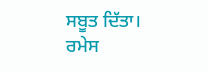ਸਬੂਤ ਦਿੱਤਾ।
ਰਮੇਸ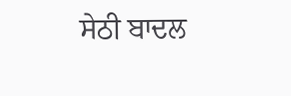ਸੇਠੀ ਬਾਦਲ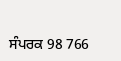ਸੰਪਰਕ 98 766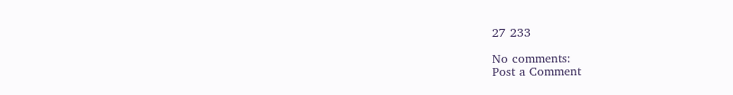27 233

No comments:
Post a Comment